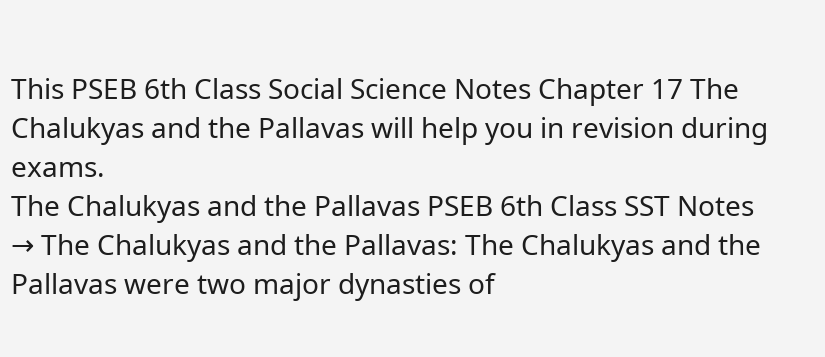This PSEB 6th Class Social Science Notes Chapter 17 The Chalukyas and the Pallavas will help you in revision during exams.
The Chalukyas and the Pallavas PSEB 6th Class SST Notes
→ The Chalukyas and the Pallavas: The Chalukyas and the Pallavas were two major dynasties of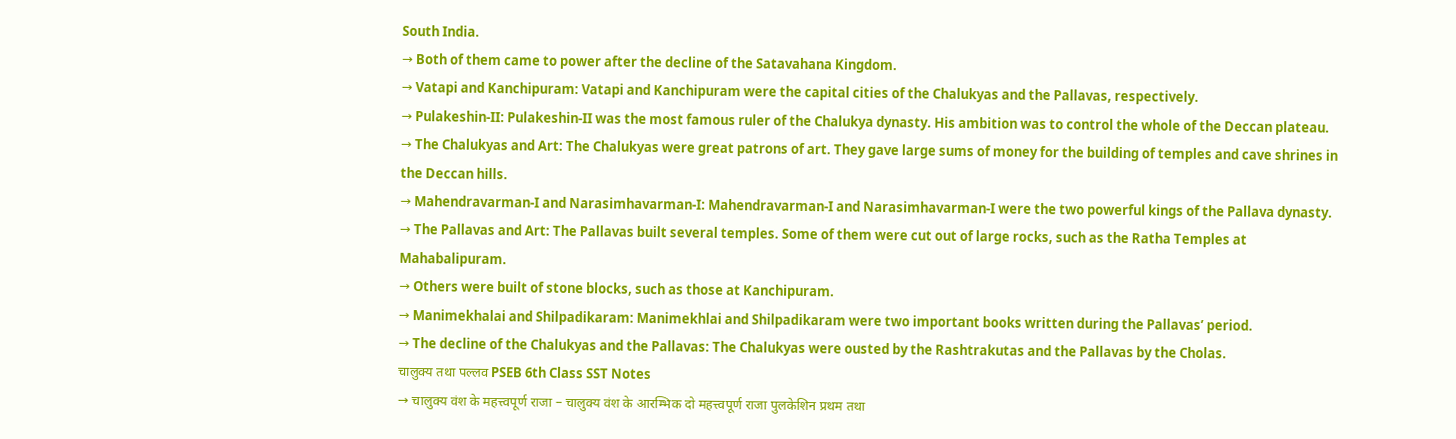South India.
→ Both of them came to power after the decline of the Satavahana Kingdom.
→ Vatapi and Kanchipuram: Vatapi and Kanchipuram were the capital cities of the Chalukyas and the Pallavas, respectively.
→ Pulakeshin-II: Pulakeshin-II was the most famous ruler of the Chalukya dynasty. His ambition was to control the whole of the Deccan plateau.
→ The Chalukyas and Art: The Chalukyas were great patrons of art. They gave large sums of money for the building of temples and cave shrines in the Deccan hills.
→ Mahendravarman-I and Narasimhavarman-I: Mahendravarman-I and Narasimhavarman-I were the two powerful kings of the Pallava dynasty.
→ The Pallavas and Art: The Pallavas built several temples. Some of them were cut out of large rocks, such as the Ratha Temples at Mahabalipuram.
→ Others were built of stone blocks, such as those at Kanchipuram.
→ Manimekhalai and Shilpadikaram: Manimekhlai and Shilpadikaram were two important books written during the Pallavas’ period.
→ The decline of the Chalukyas and the Pallavas: The Chalukyas were ousted by the Rashtrakutas and the Pallavas by the Cholas.
चालुक्य तथा पल्लव PSEB 6th Class SST Notes
→ चालुक्य वंश के महत्त्वपूर्ण राजा – चालुक्य वंश के आरम्भिक दो महत्त्वपूर्ण राजा पुलकेशिन प्रथम तथा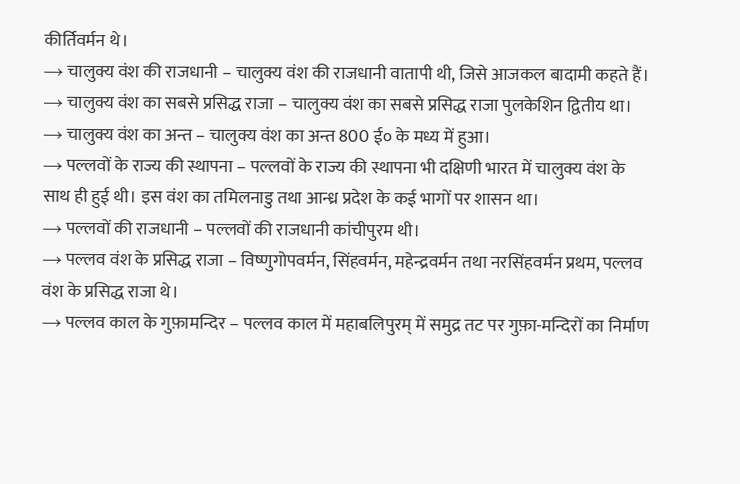कीर्तिवर्मन थे।
→ चालुक्य वंश की राजधानी – चालुक्य वंश की राजधानी वातापी थी, जिसे आजकल बादामी कहते हैं।
→ चालुक्य वंश का सबसे प्रसिद्ध राजा – चालुक्य वंश का सबसे प्रसिद्ध राजा पुलकेशिन द्वितीय था।
→ चालुक्य वंश का अन्त – चालुक्य वंश का अन्त 800 ई० के मध्य में हुआ।
→ पल्लवों के राज्य की स्थापना – पल्लवों के राज्य की स्थापना भी दक्षिणी भारत में चालुक्य वंश के साथ ही हुई थी। इस वंश का तमिलनाडु तथा आन्ध्र प्रदेश के कई भागों पर शासन था।
→ पल्लवों की राजधानी – पल्लवों की राजधानी कांचीपुरम थी।
→ पल्लव वंश के प्रसिद्ध राजा – विष्णुगोपवर्मन, सिंहवर्मन, महेन्द्रवर्मन तथा नरसिंहवर्मन प्रथम, पल्लव वंश के प्रसिद्ध राजा थे।
→ पल्लव काल के गुफ़ामन्दिर – पल्लव काल में महाबलिपुरम् में समुद्र तट पर गुफ़ा-मन्दिरों का निर्माण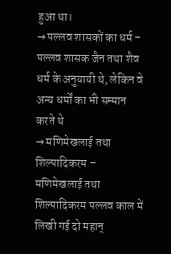हुआ था।
→ पल्लव शासकों का धर्म – पल्लव शासक जैन तथा शैव धर्म के अनुयायी थे, लेकिन वे अन्य धर्मों का भी सम्मान करते थे
→ मणिमेखलाई तथा शिल्पादिकरम – मणिमेखलाई तथा शिल्पादिकरम पल्लव काल में लिखी गई दो महान्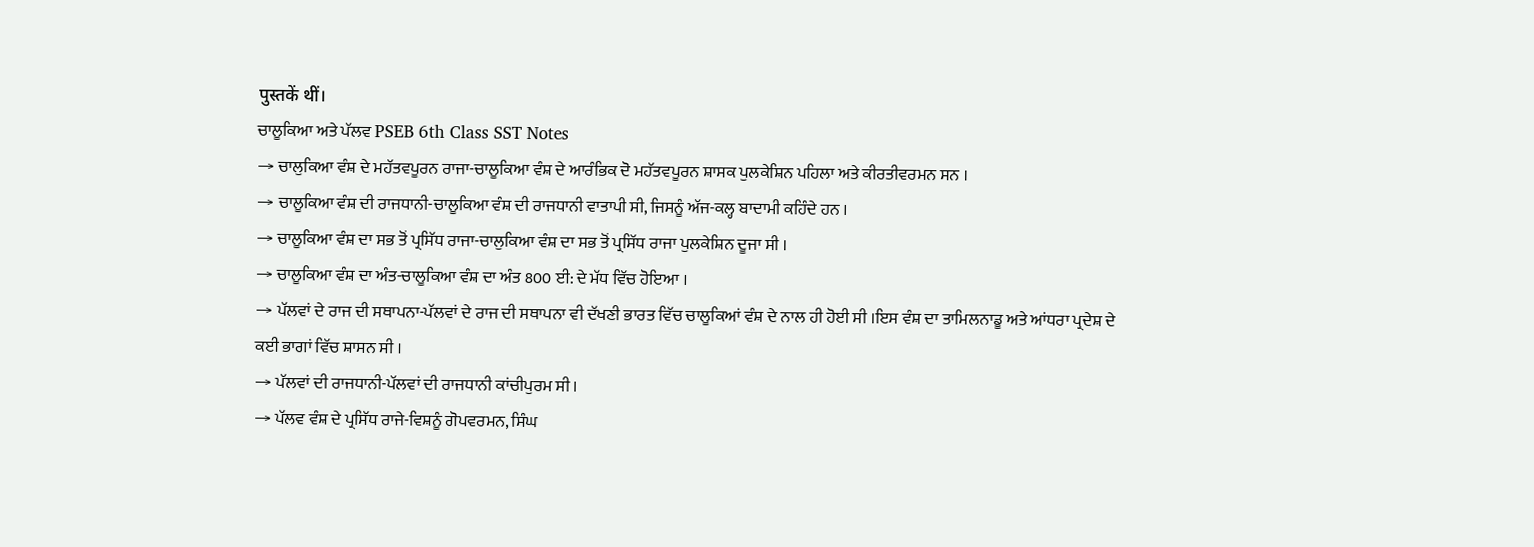पुस्तकें थीं।
ਚਾਲੂਕਿਆ ਅਤੇ ਪੱਲਵ PSEB 6th Class SST Notes
→ ਚਾਲੁਕਿਆ ਵੰਸ਼ ਦੇ ਮਹੱਤਵਪੂਰਨ ਰਾਜਾ-ਚਾਲੂਕਿਆ ਵੰਸ਼ ਦੇ ਆਰੰਭਿਕ ਦੋ ਮਹੱਤਵਪੂਰਨ ਸ਼ਾਸਕ ਪੁਲਕੇਸ਼ਿਨ ਪਹਿਲਾ ਅਤੇ ਕੀਰਤੀਵਰਮਨ ਸਨ ।
→ ਚਾਲੂਕਿਆ ਵੰਸ਼ ਦੀ ਰਾਜਧਾਨੀ-ਚਾਲੂਕਿਆ ਵੰਸ਼ ਦੀ ਰਾਜਧਾਨੀ ਵਾਤਾਪੀ ਸੀ, ਜਿਸਨੂੰ ਅੱਜ-ਕਲ੍ਹ ਬਾਦਾਮੀ ਕਹਿੰਦੇ ਹਨ ।
→ ਚਾਲੂਕਿਆ ਵੰਸ਼ ਦਾ ਸਭ ਤੋਂ ਪ੍ਰਸਿੱਧ ਰਾਜਾ-ਚਾਲੁਕਿਆ ਵੰਸ਼ ਦਾ ਸਭ ਤੋਂ ਪ੍ਰਸਿੱਧ ਰਾਜਾ ਪੁਲਕੇਸ਼ਿਨ ਦੂਜਾ ਸੀ ।
→ ਚਾਲੂਕਿਆ ਵੰਸ਼ ਦਾ ਅੰਤ-ਚਾਲੂਕਿਆ ਵੰਸ਼ ਦਾ ਅੰਤ 800 ਈ: ਦੇ ਮੱਧ ਵਿੱਚ ਹੋਇਆ ।
→ ਪੱਲਵਾਂ ਦੇ ਰਾਜ ਦੀ ਸਥਾਪਨਾ-ਪੱਲਵਾਂ ਦੇ ਰਾਜ ਦੀ ਸਥਾਪਨਾ ਵੀ ਦੱਖਣੀ ਭਾਰਤ ਵਿੱਚ ਚਾਲੂਕਿਆਂ ਵੰਸ਼ ਦੇ ਨਾਲ ਹੀ ਹੋਈ ਸੀ ।ਇਸ ਵੰਸ਼ ਦਾ ਤਾਮਿਲਨਾਡੂ ਅਤੇ ਆਂਧਰਾ ਪ੍ਰਦੇਸ਼ ਦੇ ਕਈ ਭਾਗਾਂ ਵਿੱਚ ਸ਼ਾਸਨ ਸੀ ।
→ ਪੱਲਵਾਂ ਦੀ ਰਾਜਧਾਨੀ-ਪੱਲਵਾਂ ਦੀ ਰਾਜਧਾਨੀ ਕਾਂਚੀਪੁਰਮ ਸੀ ।
→ ਪੱਲਵ ਵੰਸ਼ ਦੇ ਪ੍ਰਸਿੱਧ ਰਾਜੇ-ਵਿਸ਼ਨੂੰ ਗੋਪਵਰਮਨ, ਸਿੰਘ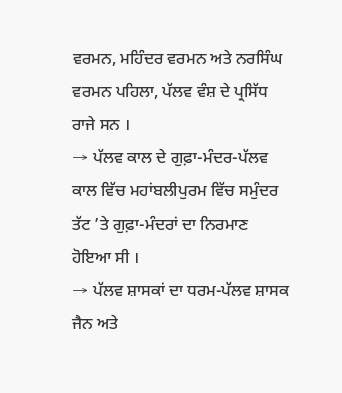ਵਰਮਨ, ਮਹਿੰਦਰ ਵਰਮਨ ਅਤੇ ਨਰਸਿੰਘ ਵਰਮਨ ਪਹਿਲਾ, ਪੱਲਵ ਵੰਸ਼ ਦੇ ਪ੍ਰਸਿੱਧ ਰਾਜੇ ਸਨ ।
→ ਪੱਲਵ ਕਾਲ ਦੇ ਗੁਫ਼ਾ-ਮੰਦਰ-ਪੱਲਵ ਕਾਲ ਵਿੱਚ ਮਹਾਂਬਲੀਪੁਰਮ ਵਿੱਚ ਸਮੁੰਦਰ ਤੱਟ ’ਤੇ ਗੁਫ਼ਾ-ਮੰਦਰਾਂ ਦਾ ਨਿਰਮਾਣ ਹੋਇਆ ਸੀ ।
→ ਪੱਲਵ ਸ਼ਾਸਕਾਂ ਦਾ ਧਰਮ-ਪੱਲਵ ਸ਼ਾਸਕ ਜੈਨ ਅਤੇ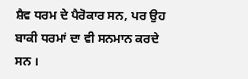ਸ਼ੈਵ ਧਰਮ ਦੇ ਪੈਰੋਕਾਰ ਸਨ, ਪਰ ਉਹ ਬਾਕੀ ਧਰਮਾਂ ਦਾ ਵੀ ਸਨਮਾਨ ਕਰਦੇ ਸਨ ।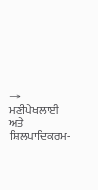→ ਮਣੀਪੇਖਲਾਈ ਅਤੇ ਸ਼ਿਲਪਾਦਿਕਰਮ-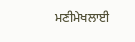ਮਣੀਮੇਖਲਾਈ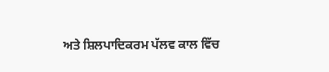ਅਤੇ ਸ਼ਿਲਪਾਦਿਕਰਮ ਪੱਲਵ ਕਾਲ ਵਿੱਚ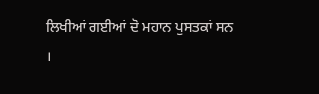ਲਿਖੀਆਂ ਗਈਆਂ ਦੋ ਮਹਾਨ ਪੁਸਤਕਾਂ ਸਨ ।